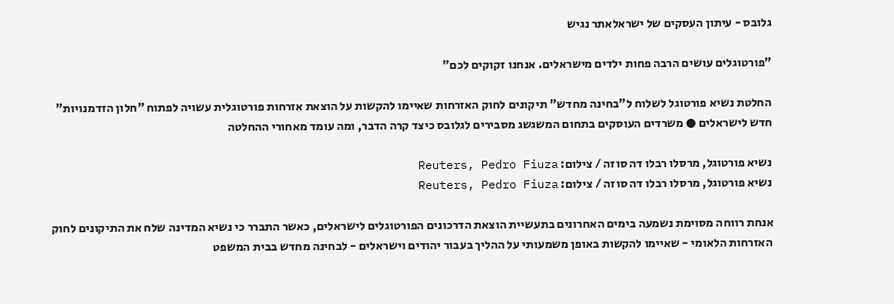גלובס - עיתון העסקים של ישראלאתר נגיש

"פורטוגלים עושים הרבה פחות ילדים מישראלים. אנחנו זקוקים לכם"

החלטת נשיא פורטוגל לשלוח ל"בחינה מחדש" תיקונים לחוק האזרחות שאיימו להקשות על הוצאת אזרחות פורטוגלית עשויה לפתוח "חלון הזדמנויות" חדש לישראלים ● משרדים העוסקים בתחום המשגשג מסבירים לגלובס כיצד קרה הדבר, ומה עומד מאחורי ההחלטה

נשיא פורטוגל, מרסלו רבלו דה סוזה / צילום: Reuters, Pedro Fiuza
נשיא פורטוגל, מרסלו רבלו דה סוזה / צילום: Reuters, Pedro Fiuza

אנחת רווחה מסוימת נשמעה בימים האחרונים בתעשיית הוצאת הדרכונים הפורטוגלים לישראלים, כאשר התברר כי נשיא המדינה שלח את התיקונים לחוק האזרחות הלאומי - שאיימו להקשות באופן משמעותי על ההליך בעבור יהודים וישראלים - לבחינה מחדש בבית המשפט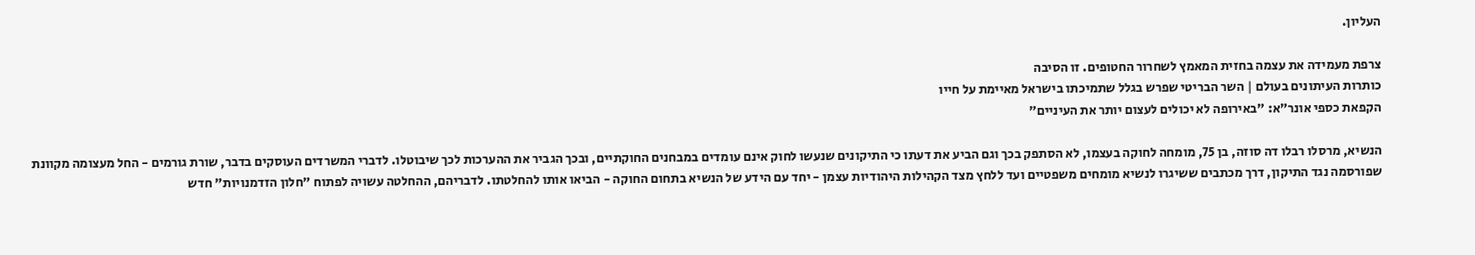העליון.

צרפת מעמידה את עצמה בחזית המאמץ לשחרור החטופים. זו הסיבה
כותרות העיתונים בעולם | השר הבריטי שפרש בגלל שתמיכתו בישראל מאיימת על חייו
הקפאת כספי אונר"א: "באירופה לא יכולים לעצום יותר את העיניים"

הנשיא, מרסלו רבלו דה סוזה, בן 75, מומחה לחוקה בעצמו, לא הסתפק בכך וגם הביע את דעתו כי התיקונים שנעשו לחוק אינם עומדים במבחנים החוקתיים, ובכך הגביר את ההערכות לכך שיבוטלו. לדברי המשרדים העוסקים בדבר, שורת גורמים - החל מעצומה מקוונת שפורסמה נגד התיקון, דרך מכתבים ששיגרו לנשיא מומחים משפטיים ועד ללחץ מצד הקהילות היהודיות עצמן - יחד עם הידע של הנשיא בתחום החוקה - הביאו אותו להחלטתו. לדבריהם, ההחלטה עשויה לפתוח "חלון הזדמנויות" חדש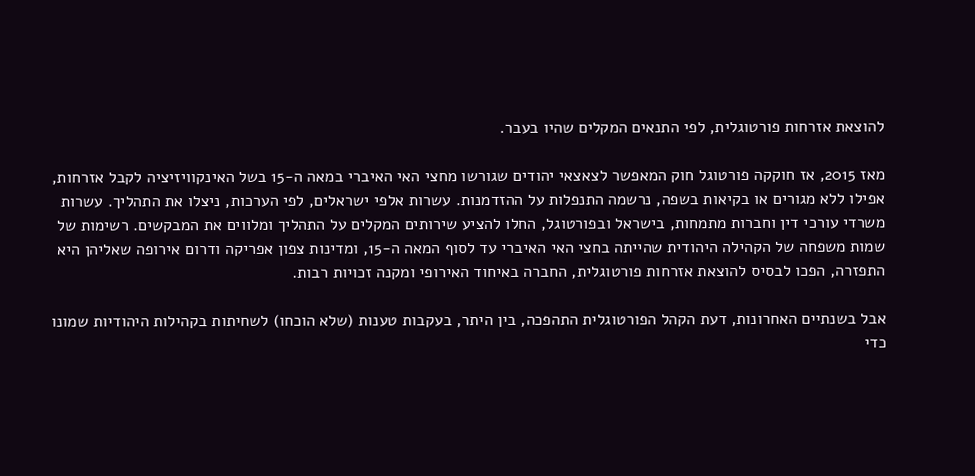להוצאת אזרחות פורטוגלית, לפי התנאים המקלים שהיו בעבר.

מאז 2015, אז חוקקה פורטוגל חוק המאפשר לצאצאי יהודים שגורשו מחצי האי האיברי במאה ה-15 בשל האינקוויזיציה לקבל אזרחות, אפילו ללא מגורים או בקיאות בשפה, נרשמה התנפלות על ההזדמנות. עשרות אלפי ישראלים, לפי הערכות, ניצלו את התהליך. עשרות משרדי עורכי דין וחברות מתמחות, בישראל ובפורטוגל, החלו להציע שירותים המקלים על התהליך ומלווים את המבקשים. רשימות של שמות משפחה של הקהילה היהודית שהייתה בחצי האי האיברי עד לסוף המאה ה-15, ומדינות צפון אפריקה ודרום אירופה שאליהן היא התפזרה, הפכו לבסיס להוצאת אזרחות פורטוגלית, החברה באיחוד האירופי ומקנה זכויות רבות.

אבל בשנתיים האחרונות, דעת הקהל הפורטוגלית התהפכה, בין היתר, בעקבות טענות (שלא הוכחו) לשחיתות בקהילות היהודיות שמונו כדי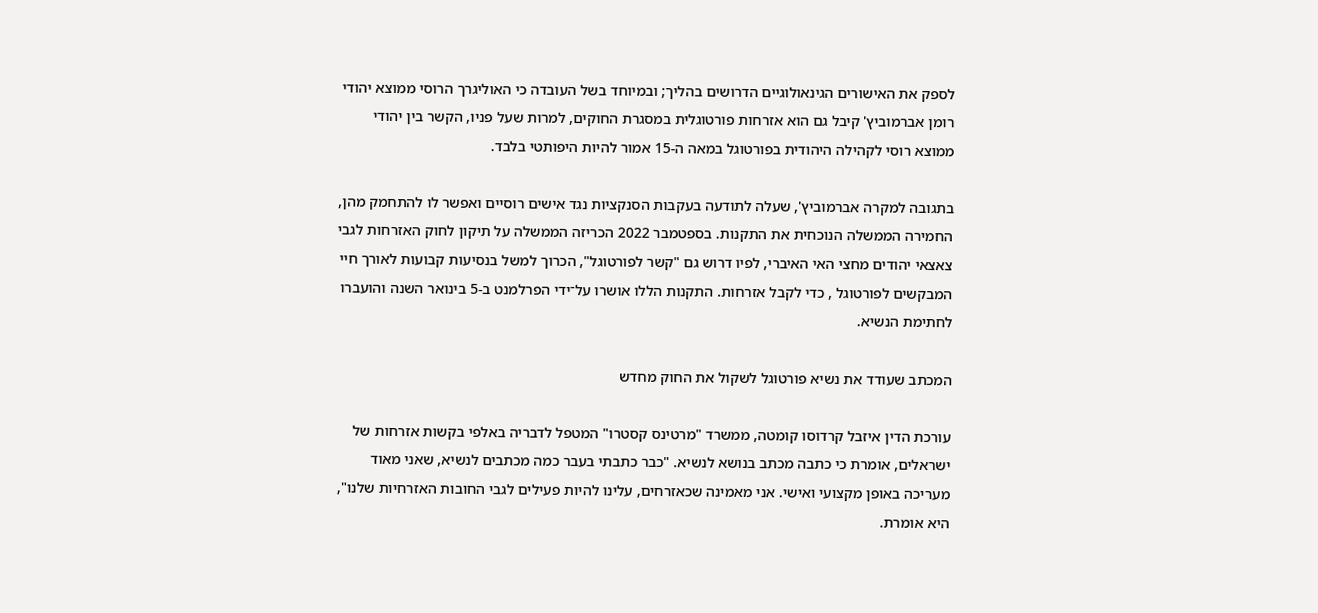לספק את האישורים הגינאולוגיים הדרושים בהליך; ובמיוחד בשל העובדה כי האוליגרך הרוסי ממוצא יהודי רומן אברמוביץ' קיבל גם הוא אזרחות פורטוגלית במסגרת החוקים, למרות שעל פניו, הקשר בין יהודי ממוצא רוסי לקהילה היהודית בפורטוגל במאה ה-15 אמור להיות היפותטי בלבד.

בתגובה למקרה אברמוביץ', שעלה לתודעה בעקבות הסנקציות נגד אישים רוסיים ואפשר לו להתחמק מהן, החמירה הממשלה הנוכחית את התקנות. בספטמבר 2022 הכריזה הממשלה על תיקון לחוק האזרחות לגבי צאצאי יהודים מחצי האי האיברי, לפיו דרוש גם "קשר לפורטוגל", הכרוך למשל בנסיעות קבועות לאורך חיי המבקשים לפורטוגל , כדי לקבל אזרחות. התקנות הללו אושרו על־ידי הפרלמנט ב-5 בינואר השנה והועברו לחתימת הנשיא.

המכתב שעודד את נשיא פורטוגל לשקול את החוק מחדש

עורכת הדין איזבל קרדוסו קומטה, ממשרד "מרטינס קסטרו" המטפל לדבריה באלפי בקשות אזרחות של ישראלים, אומרת כי כתבה מכתב בנושא לנשיא. "כבר כתבתי בעבר כמה מכתבים לנשיא, שאני מאוד מעריכה באופן מקצועי ואישי. אני מאמינה שכאזרחים, עלינו להיות פעילים לגבי החובות האזרחיות שלנו", היא אומרת.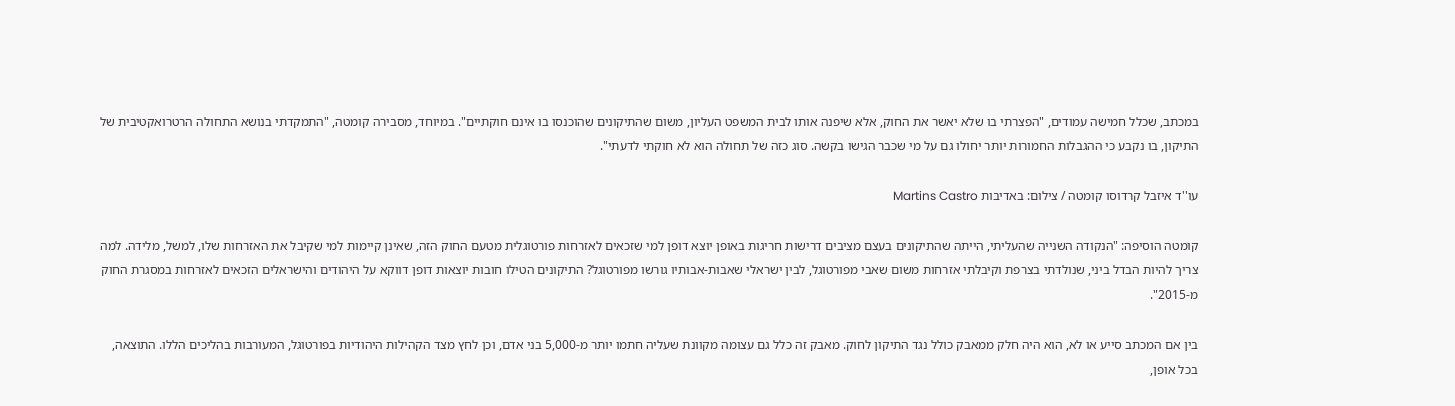במכתב, שכלל חמישה עמודים, "הפצרתי בו שלא יאשר את החוק, אלא שיפנה אותו לבית המשפט העליון, משום שהתיקונים שהוכנסו בו אינם חוקתיים". במיוחד, מסבירה קומטה, "התמקדתי בנושא התחולה הרטרואקטיבית של התיקון, בו נקבע כי ההגבלות החמורות יותר יחולו גם על מי שכבר הגישו בקשה. סוג כזה של תחולה הוא לא חוקתי לדעתי".

עו''ד איזבל קרדוסו קומטה / צילום: באדיבות Martins Castro

קומטה הוסיפה: "הנקודה השנייה שהעליתי, הייתה שהתיקונים בעצם מציבים דרישות חריגות באופן יוצא דופן למי שזכאים לאזרחות פורטוגלית מטעם החוק הזה, שאינן קיימות למי שקיבל את האזרחות שלו, למשל, מלידה. למה צריך להיות הבדל ביני, שנולדתי בצרפת וקיבלתי אזרחות משום שאבי מפורטוגל, לבין ישראלי שאבות-אבותיו גורשו מפורטוגל? התיקונים הטילו חובות יוצאות דופן דווקא על היהודים והישראלים הזכאים לאזרחות במסגרת החוק מ-2015".

בין אם המכתב סייע או לא, הוא היה חלק ממאבק כולל נגד התיקון לחוק. מאבק זה כלל גם עצומה מקוונת שעליה חתמו יותר מ-5,000 בני אדם, וכן לחץ מצד הקהילות היהודיות בפורטוגל, המעורבות בהליכים הללו. התוצאה, בכל אופן,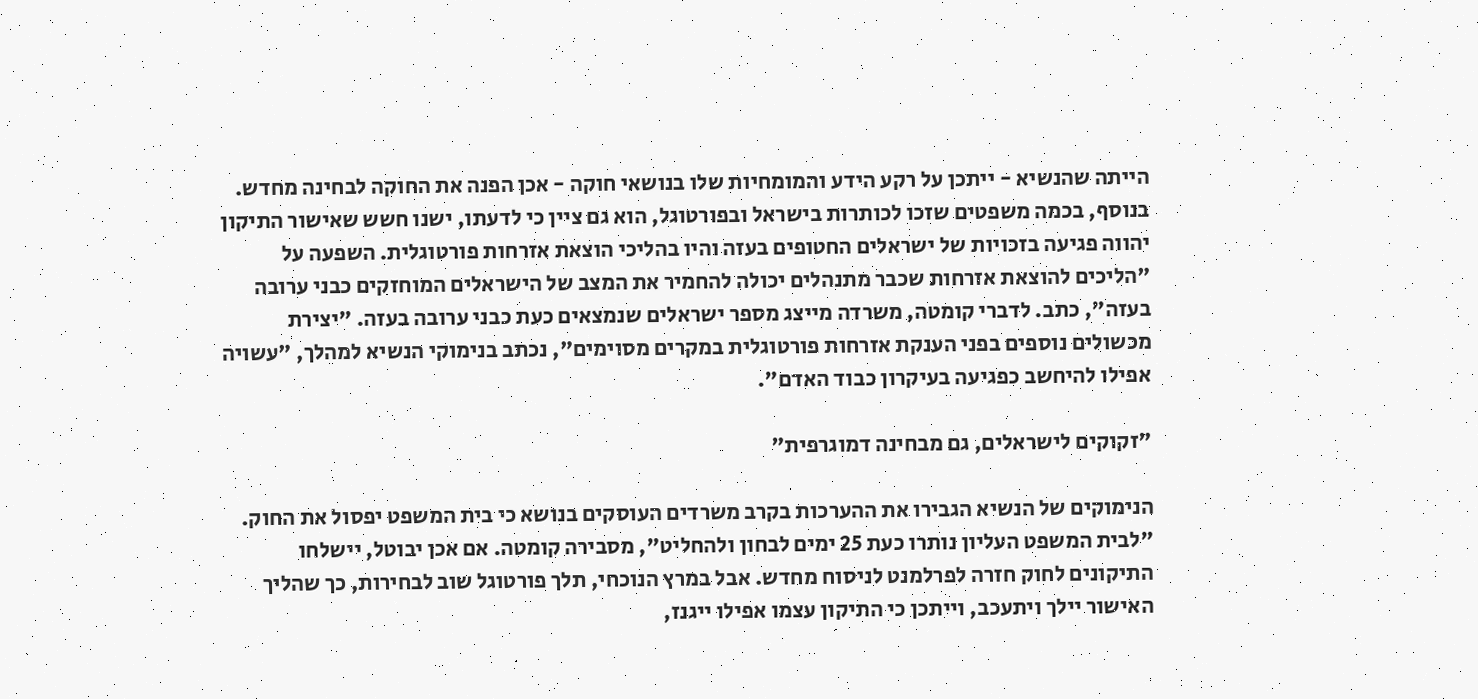הייתה שהנשיא - ייתכן על רקע הידע והמומחיות שלו בנושאי חוקה - אכן הפנה את החוקה לבחינה מחדש. בנוסף, בכמה משפטים שזכו לכותרות בישראל ובפורטוגל, הוא גם ציין כי לדעתו, ישנו חשש שאישור התיקון יהווה פגיעה בזכויות של ישראלים החטופים בעזה והיו בהליכי הוצאת אזרחות פורטוגלית. השפעה על "הליכים להוצאת אזרחות שכבר מתנהלים יכולה להחמיר את המצב של הישראלים המוחזקים כבני ערובה בעזה", כתב. לדברי קומטה, משרדה מייצג מספר ישראלים שנמצאים כעת כבני ערובה בעזה. "יצירת מכשולים נוספים בפני הענקת אזרחות פורטוגלית במקרים מסוימים", נכתב בנימוקי הנשיא למהלך, "עשויה אפילו להיחשב כפגיעה בעיקרון כבוד האדם".

"זקוקים לישראלים, גם מבחינה דמוגרפית"

הנימוקים של הנשיא הגבירו את ההערכות בקרב משרדים העוסקים בנושא כי בית המשפט יפסול את החוק. "לבית המשפט העליון נותרו כעת 25 ימים לבחון ולהחליט", מסבירה קומטה. אם אכן יבוטל, יישלחו התיקונים לחוק חזרה לפרלמנט לניסוח מחדש. אבל במרץ הנוכחי, תלך פורטוגל שוב לבחירות, כך שהליך האישור יילך ויתעכב, וייתכן כי התיקון עצמו אפילו ייגנז,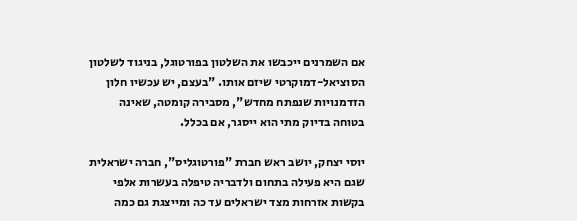אם השמרנים ייכבשו את השלטון בפורטוגל, בניגוד לשלטון הסוציאל-דמוקרטי שיזם אותו. "בעצם, יש עכשיו חלון הזדמנויות שנפתח מחדש", מסבירה קומטה, שאינה בטוחה בדיוק מתי הוא ייסגר, אם בכלל.

יוסי יצחק, יושב ראש חברת "פורטוגליס", חברה ישראלית שגם היא פעילה בתחום ולדבריה טיפלה בעשרות אלפי בקשות אזרחות מצד ישראלים עד כה ומייצגת גם כמה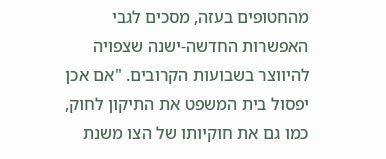מהחטופים בעזה, מסכים לגבי האפשרות החדשה-ישנה שצפויה להיווצר בשבועות הקרובים. "אם אכן יפסול בית המשפט את התיקון לחוק, כמו גם את חוקיותו של הצו משנת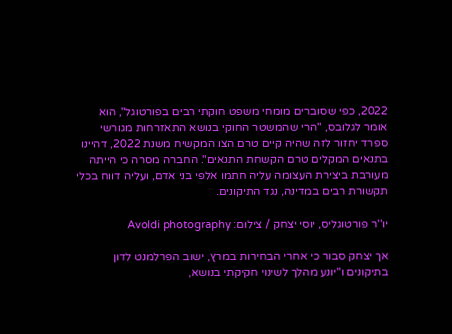2022, כפי שסוברים מומחי משפט חוקתי רבים בפורטוגל", הוא אומר לגלובס, "הרי שהמשטר החוקי בנושא התאזרחות מגורשי ספרד יחזור לזה שהיה קיים טרם הצו המקשיח משנת 2022, דהיינו בתנאים המקלים טרם הקשחת התנאים". החברה מסרה כי הייתה מעורבת ביצירת העצומה עליה חתמו אלפי בני אדם, ועליה דווח בכלי תקשורת רבים במדינה, נגד התיקונים.

יו''ר פורטוגליס, יוסי יצחק / צילום: Avoldi photography

אך יצחק סבור כי אחרי הבחירות במרץ, ישוב הפרלמנט לדון בתיקונים ו"יונע מהלך לשינוי חקיקתי בנושא,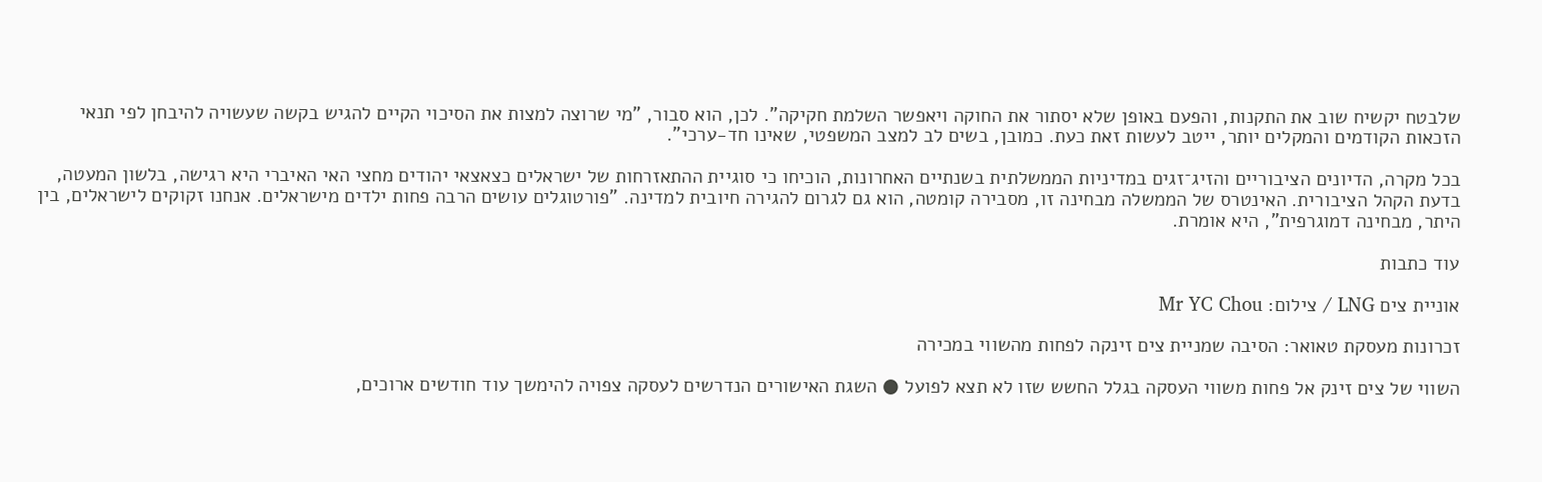שלבטח יקשיח שוב את התקנות, והפעם באופן שלא יסתור את החוקה ויאפשר השלמת חקיקה". לכן, הוא סבור, "מי שרוצה למצות את הסיכוי הקיים להגיש בקשה שעשויה להיבחן לפי תנאי הזכאות הקודמים והמקלים יותר, ייטב לעשות זאת כעת. כמובן, בשים לב למצב המשפטי, שאינו חד-ערכי".

בכל מקרה, הדיונים הציבוריים והזיג־זגים במדיניות הממשלתית בשנתיים האחרונות, הוכיחו כי סוגיית ההתאזרחות של ישראלים כצאצאי יהודים מחצי האי האיברי היא רגישה, בלשון המעטה, בדעת הקהל הציבורית. האינטרס של הממשלה מבחינה זו, מסבירה קומטה, הוא גם לגרום להגירה חיובית למדינה. "פורטוגלים עושים הרבה פחות ילדים מישראלים. אנחנו זקוקים לישראלים, בין היתר, מבחינה דמוגרפית", היא אומרת.

עוד כתבות

אוניית צים LNG / צילום: Mr YC Chou

זכרונות מעסקת טאואר: הסיבה שמניית צים זינקה לפחות מהשווי במכירה

השווי של צים זינק אל פחות משווי העסקה בגלל החשש שזו לא תצא לפועל ● השגת האישורים הנדרשים לעסקה צפויה להימשך עוד חודשים ארוכים,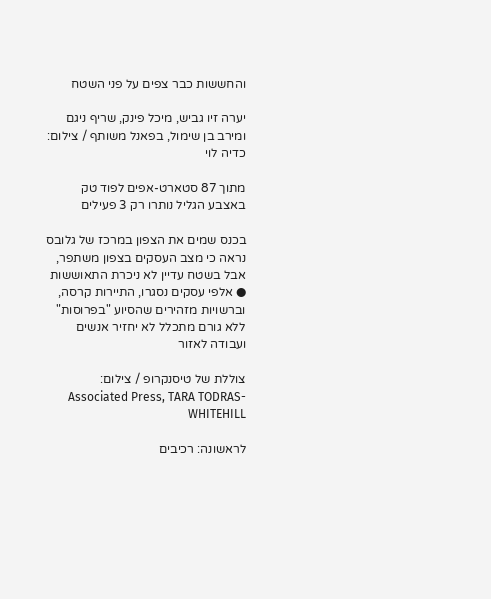והחששות כבר צפים על פני השטח

יערה זיו גביש, מיכל פינק, שריף ניגם ומירב בן שימול, בפאנל משותף / צילום: כדיה לוי

מתוך 87 סטארט-אפים לפוד טק באצבע הגליל נותרו רק 3 פעילים

בכנס שמים את הצפון במרכז של גלובס נראה כי מצב העסקים בצפון משתפר, אבל בשטח עדיין לא ניכרת התאוששות ● אלפי עסקים נסגרו, התיירות קרסה, וברשויות מזהירים שהסיוע "בפרוסות" ללא גורם מתכלל לא יחזיר אנשים ועבודה לאזור

צוללת של טיסנקרופ / צילום: Associated Press, TARA TODRAS-WHITEHILL

לראשונה: רכיבים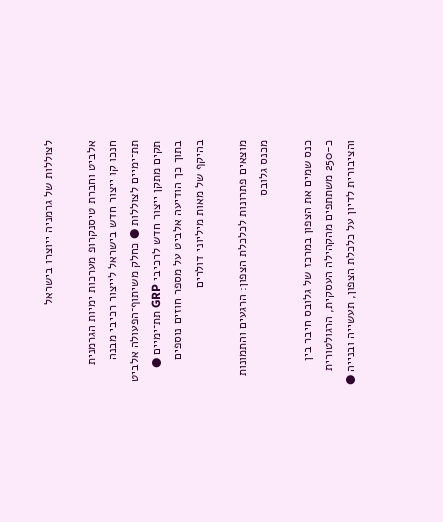לצוללות של גרמניה ייוצרו בישראל

אלביט וחברת טיסנקרופ מערכות ימיות הגרמנית חנכו קו ייצור חדש בישראל לייצור רכיבי מבנה תת־ימיים לצוללות ● כחלק משיתוף־הפעולה אלביט תקים מתקן ייצור חדש לרכיבי GRP תת־ימיים ● בתוך כך הודיעה אלביט על מספר חוזים נוספים בהיקף של מאות מיליוני דולרים

מוצאים פתרונות לכלכלת הצפון: הרגעים והתמונות מכנס גלובס

כנס שמים את הצפון במרכז של גלובס חיבר בין כ-250 משתתפים מהקהילה העסקית, הרגולטורית והציבורית לדיון על כלכלת הצפון, תעשייה ובנייה ●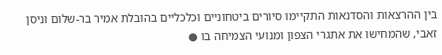בין ההרצאות והסדנאות התקיימו סיורים ביטחוניים וכלכליים בהובלת אמיר בר-שלום וניסן זאבי, שהמחישו את אתגרי הצפון ומנועי הצמיחה בו ●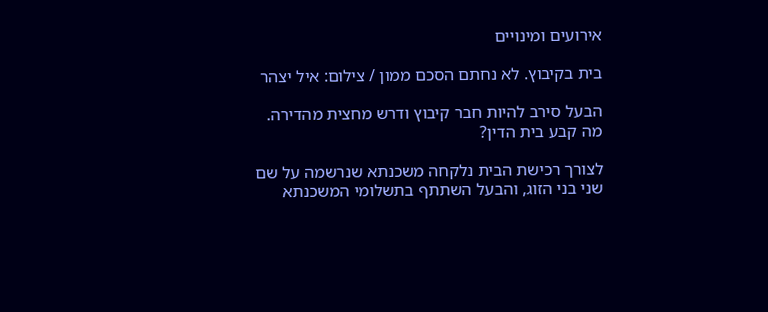אירועים ומינויים

בית בקיבוץ. לא נחתם הסכם ממון / צילום: איל יצהר

הבעל סירב להיות חבר קיבוץ ודרש מחצית מהדירה. מה קבע בית הדין?

לצורך רכישת הבית נלקחה משכנתא שנרשמה על שם שני בני הזוג, והבעל השתתף בתשלומי המשכנתא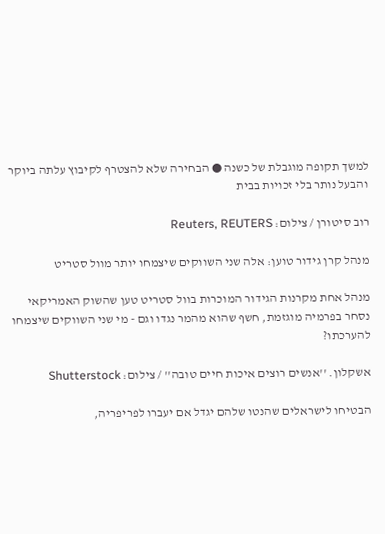למשך תקופה מוגבלת של כשנה ● הבחירה שלא להצטרף לקיבוץ עלתה ביוקר והבעל נותר בלי זכויות בבית

רוב סיטורן / צילום: Reuters, REUTERS

מנהל קרן גידור טוען: אלה שני השווקים שיצמחו יותר מוול סטריט

מנהל אחת מקרנות הגידור המוכרות בוול סטריט טען שהשוק האמריקאי נסחר בפרמיה מוגזמת, חשף שהוא מהמר נגדו וגם - מי שני השווקים שיצמחו להערכתו?

אשקלון. ''אנשים רוצים איכות חיים טובה'' / צילום: Shutterstock

הבטיחו לישראלים שהנטו שלהם יגדל אם יעברו לפריפריה,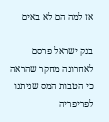אז למה הם לא באים

בנק ישראל פרסם לאחרונה מחקר שהראה כי הטבות המס שניתנו לפריפריה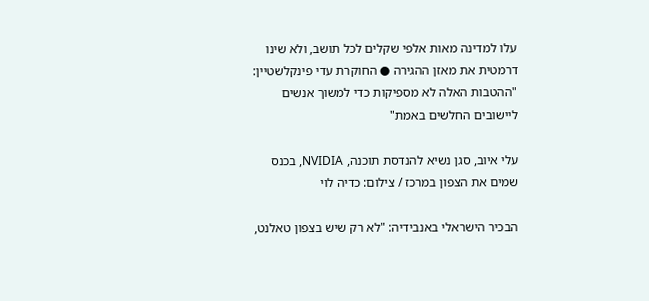עלו למדינה מאות אלפי שקלים לכל תושב, ולא שינו דרמטית את מאזן ההגירה ● החוקרת עדי פינקלשטיין: "ההטבות האלה לא מספיקות כדי למשוך אנשים ליישובים החלשים באמת"

עלי איוב, סגן נשיא להנדסת תוכנה, NVIDIA, בכנס שמים את הצפון במרכז / צילום: כדיה לוי

הבכיר הישראלי באנבידיה: "לא רק שיש בצפון טאלנט,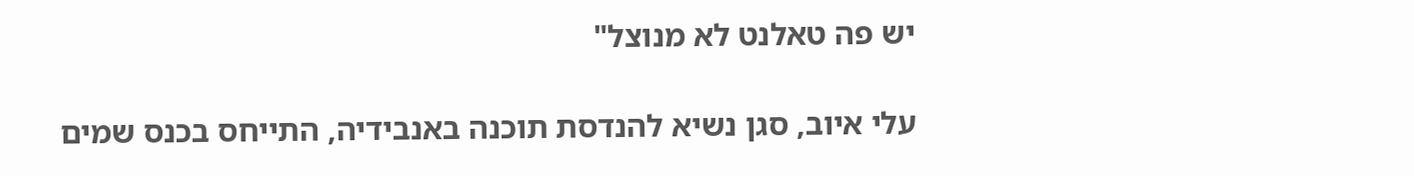יש פה טאלנט לא מנוצל"

עלי איוב, סגן נשיא להנדסת תוכנה באנבידיה, התייחס בכנס שמים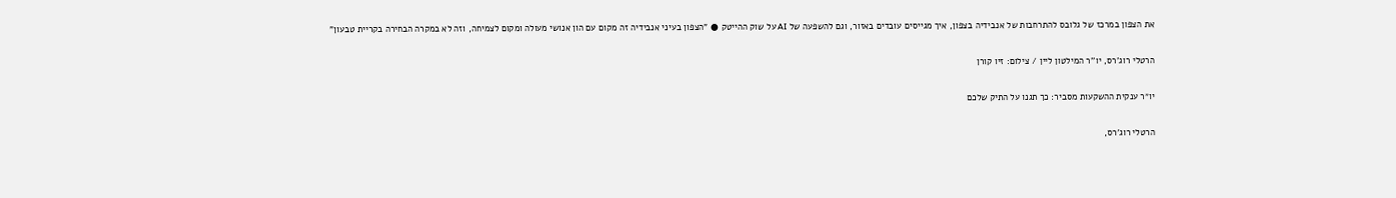את הצפון במרכז של גלובס להתרחבות של אנבידיה בצפון, איך מגייסים עובדים באזור, וגם להשפעה של AI על שוק ההייטק ● "הצפון בעיני אנבידיה זה מקום עם הון אנושי מעולה ומקום לצמיחה, וזה לא במקרה הבחירה בקריית טבעון"

הרטלי רוג'רס, יו''ר המילטון ליין / צילום: זיו קורן

יו״ר ענקית ההשקעות מסביר: כך תגנו על התיק שלכם

הרטלי רוג'רס,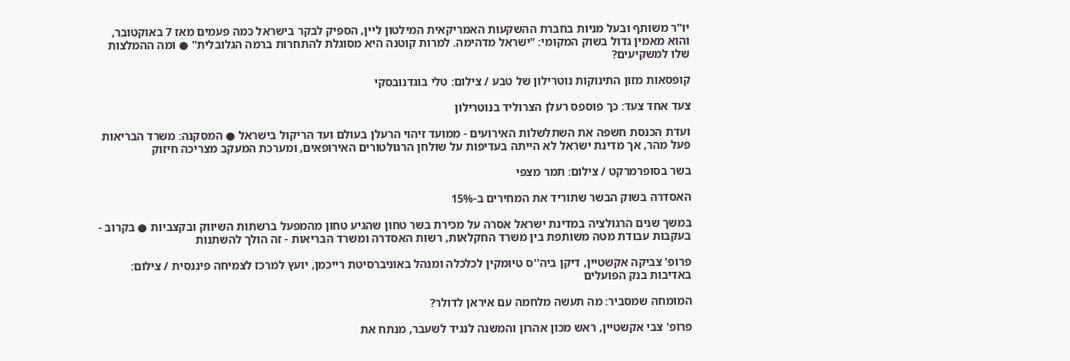יו"ר משותף ובעל מניות בחברת ההשקעות האמריקאית המילטון ליין, הספיק לבקר בישראל כמה פעמים מאז 7 באוקטובר, והוא מאמין גדול בשוק המקומי: "ישראל מדהימה. למרות קוטנה היא מסוגלת להתחרות ברמה הגלובלית" ● ומה ההמלצות שלו למשקיעים?

קופסאות מזון התינוקות נוטרילון של טבע / צילום: טלי בוגדנובסקי

צעד אחד צעד: כך פוספס רעלן הצרוליד בנוטרילון

ועדת הכנסת חשפה את השתלשלות האירועים - ממועד זיהוי הרעלן בעולם ועד הריקול בישראל ● המסקנה: משרד הבריאות פעל מהר, אך מדינת ישראל לא הייתה בעדיפות על שולחן הרגולטורים האירופאים, ומערכת המעקב מצריכה חיזוק

בשר בסופרמרקט / צילום: תמר מצפי

האסדרה בשוק הבשר שתוריד את המחירים ב-15%

במשך שנים הרגולציה במדינת ישראל אסרה על מכירת בשר טחון שהגיע טחון מהמפעל ברשתות השיווק ובקצביות ● בקרוב - בעקבות עבודת מטה משותפת בין משרד החקלאות, רשות האסדרה ומשרד הבריאות - זה הולך להשתנות

פרופ' צביקה אקשטיין, דיקן ביה''ס טיומקין לכלכלה ומנהל באוניברסיטת רייכמן, יועץ למרכז לצמיחה פיננסית / צילום: באדיבות בנק הפועלים

המומחה שמסביר: מה תעשה מלחמה עם איראן לדולר?

פרופ' צבי אקשטיין, ראש מכון אהרון והמשנה לנגיד לשעבר, מנתח את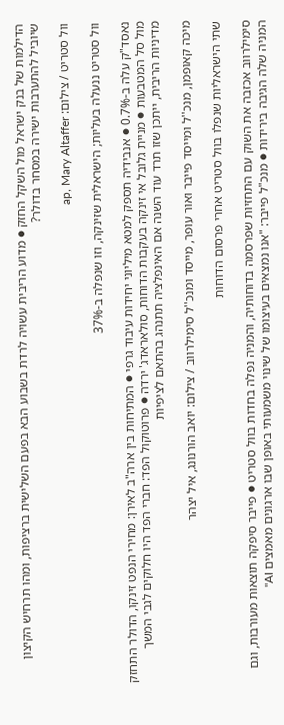הדילמות של בנק ישראל מול השקל החזק ● מדוע הריבית עשויה לרדת בשבוע הבא בפעם השלישית ברציפות, ומהו תרחיש הקיצון שיוביל להתערבות ישירה במסחר בדולר?

וול סטריט / צילום: ap, Mary Altaffer

וול סטריט ננעלה בעליות; הישראלית שזינקה, וזו שנפלה ב-37%

נאסד"ק עלה ב-0.7% ● אנבידיה תספק למטא מיליוני יחידות עיבוד גרפי ● המתיחות בין ארה"ב לאירן: מחירי הנפט זינקו, הדולר התחזק מול סל המטבעות ● מניית גלובל אי זינקה בעקבות הדוחות, סולאראדג' ירדה ● פרוטוקול הפד: חברי הפד היו חלוקים לגבי המשך מדיניות הריבית, ייתכן שזו תרד עוד השנה אם האינפלציה תתנהג בהתאם לציפיות

מיכה קאופמן, מנכ''ל ומייסד פייבר ואור עופר, מייסד ומנכ''ל סימילרווב / צילום: יואב הורנונג, איל יצהר

שתי הישראליות שנפלו בוול סטריט אחרי פרסום הדוחות

סימילרווב אכזבה את השוק עם התחזיות שפרסמה בדוחותיה, והמניה נפלה בחדות בוול סטריט ● פייבר סיפקה תוצאות מעורבות, וגם המניה שלה הגיבה בירידות ● מנכ"ל פייבר: "אנו נמצאים בעיצומו של שינוי משמעותי באופן שבו ארגונים מאמצים AI"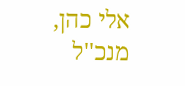אלי כהן, מנכ''ל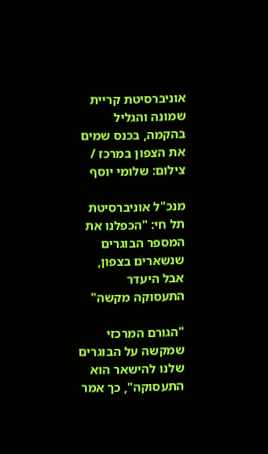אוניברסיטת קריית שמונה והגליל בהקמה, בכנס שמים את הצפון במרכז / צילום: שלומי יוסף

מנכ"ל אוניברסיטת תל חי: "הכפלנו את המספר הבוגרים שנשארים בצפון, אבל היעדר התעסוקה מקשה"

"הגורם המרכזי שמקשה על הבוגרים שלנו להישאר הוא התעסוקה", כך אמר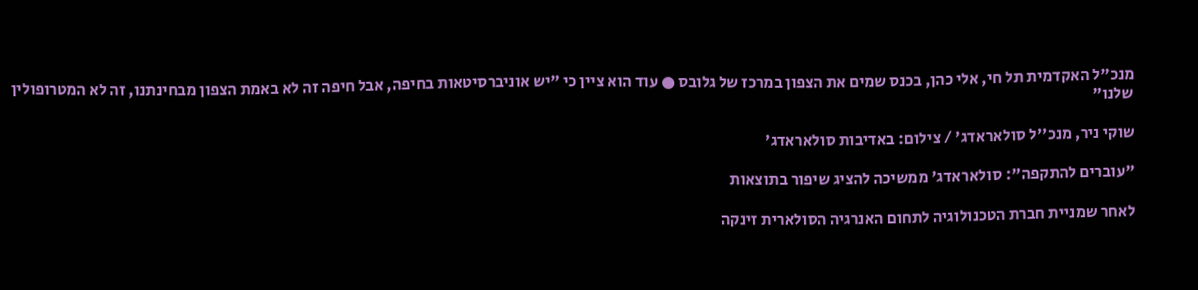מנכ"ל האקדמית תל חי, אלי כהן, בכנס שמים את הצפון במרכז של גלובס ● עוד הוא ציין כי "יש אוניברסיטאות בחיפה, אבל חיפה זה לא באמת הצפון מבחינתנו, זה לא המטרופולין שלנו"

שוקי ניר, מנכ''ל סולאראדג' / צילום: באדיבות סולאראדג'

"עוברים להתקפה": סולאראדג' ממשיכה להציג שיפור בתוצאות

לאחר שמניית חברת הטכנולוגיה לתחום האנרגיה הסולארית זינקה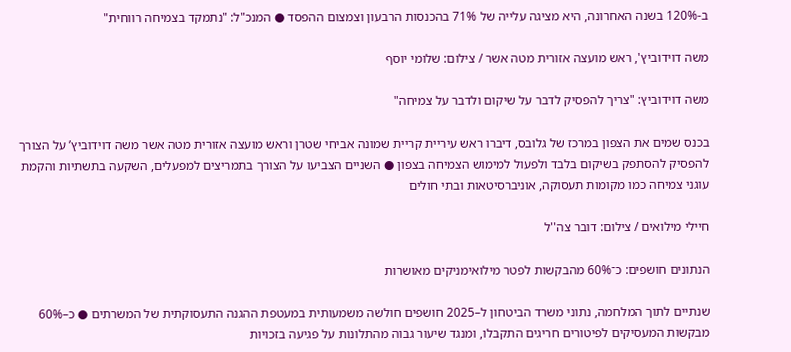ב-120% בשנה האחרונה, היא מציגה עלייה של 71% בהכנסות הרבעון וצמצום ההפסד ● המנכ"ל: "נתמקד בצמיחה רווחית"

משה דוידוביץ', ראש מועצה אזורית מטה אשר / צילום: שלומי יוסף

משה דוידוביץ: "צריך להפסיק לדבר על שיקום ולדבר על צמיחה"

בכנס שמים את הצפון במרכז של גלובס, דיברו ראש עיריית קריית שמונה אביחי שטרן וראש מועצה אזורית מטה אשר משה דוידוביץ’ על הצורך להפסיק להסתפק בשיקום בלבד ולפעול למימוש הצמיחה בצפון ● השניים הצביעו על הצורך בתמריצים למפעלים, השקעה בתשתיות והקמת עוגני צמיחה כמו מקומות תעסוקה, אוניברסיטאות ובתי חולים

חיילי מילואים / צילום: דובר צה''ל

הנתונים חושפים: כ־60% מהבקשות לפטר מילואימניקים מאושרות

שנתיים לתוך המלחמה, נתוני משרד הביטחון ל–2025 חושפים חולשה משמעותית במעטפת ההגנה התעסוקתית של המשרתים ● כ–60% מבקשות המעסיקים לפיטורים חריגים התקבלו, ומנגד שיעור גבוה מהתלונות על פגיעה בזכויות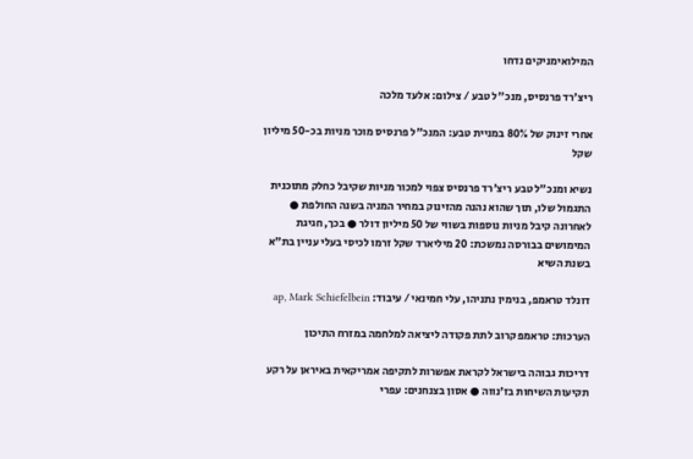המילואימניקים נדחו

ריצ'רד פרנסיס, מנכ''ל טבע / צילום: אלעד מלכה

אחרי זינוק של 80% במניית טבע: המנכ"ל פרנסיס מוכר מניות בכ-50 מיליון שקל

נשיא ומנכ"ל טבע ריצ'רד פרנסיס צפוי למכור מניות שקיבל כחלק מתוכנית התגמול שלו, תוך שהוא נהנה מהזינוק במחיר המניה בשנה החולפת ● לאחרונה קיבל מניות נוספות בשווי של 50 מיליון דולר ● בכך, חגיגת המימושים בבורסה נמשכת: 20 מיליארד שקל זרמו לכיסי בעלי עניין בת"א בשנת השיא

דונלד טראמפ, בנימין נתניהו, עלי חמינאי / עיבוד: ap, Mark Schiefelbein

הערכות: טראמפ קרוב לתת פקודה ליציאה למלחמה במזרח התיכון

דריכות גבוהה בישראל לקראת אפשרות לתקיפה אמריקאית באיראן על רקע תקיעות השיחות בז'נווה ● אסון בצנחנים: עפרי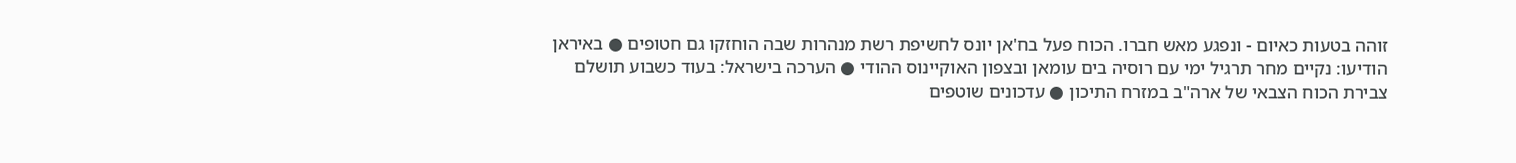זוהה בטעות כאיום - ונפגע מאש חברו. הכוח פעל בח'אן יונס לחשיפת רשת מנהרות שבה הוחזקו גם חטופים ● באיראן הודיעו: נקיים מחר תרגיל ימי עם רוסיה בים עומאן ובצפון האוקיינוס ההודי ● הערכה בישראל: בעוד כשבוע תושלם צבירת הכוח הצבאי של ארה"ב במזרח התיכון ● עדכונים שוטפים